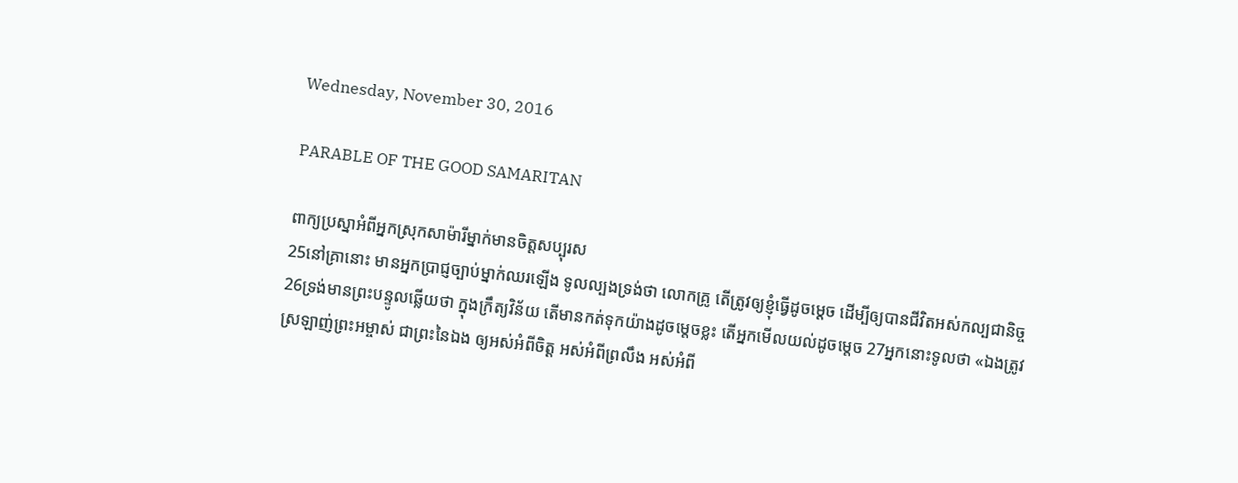Wednesday, November 30, 2016

PARABLE OF THE GOOD SAMARITAN

ពាក្យប្រស្នាអំពីអ្នកស្រុកសាម៉ារីម្នាក់មានចិត្តសប្បុរស
25នៅគ្រានោះ មានអ្នកប្រាជ្ញច្បាប់ម្នាក់ឈរឡើង ទូលល្បងទ្រង់ថា លោកគ្រូ តើត្រូវឲ្យខ្ញុំធ្វើដូចម្តេច ដើម្បីឲ្យបានជីវិតអស់កល្ប‌ជានិច្ច 26ទ្រង់មានព្រះ‌បន្ទូលឆ្លើយថា ក្នុងក្រឹត្យ‌វិន័យ តើមានកត់ទុកយ៉ាងដូចម្តេចខ្លះ តើអ្នកមើលយល់ដូចម្តេច 27អ្នកនោះទូលថា «ឯងត្រូវស្រឡាញ់ព្រះ‌អម្ចាស់ ជាព្រះនៃឯង ឲ្យអស់អំពីចិត្ត អស់អំពីព្រលឹង អស់អំពី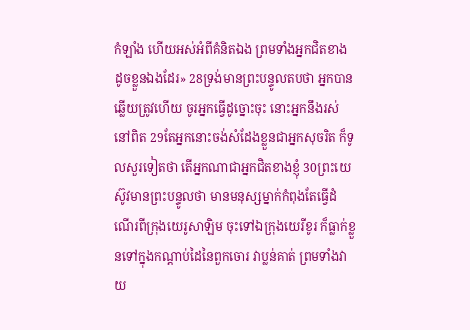កំឡាំង ហើយអស់អំពីគំនិតឯង ព្រមទាំងអ្នកជិតខាង ដូចខ្លួនឯងដែរ» 28ទ្រង់មានព្រះ‌បន្ទូលតបថា អ្នកបានឆ្លើយត្រូវហើយ ចូរអ្នកធ្វើដូច្នោះចុះ នោះអ្នកនឹងរស់នៅពិត 29តែអ្នកនោះចង់សំដែងខ្លួនជាអ្នកសុចរិត ក៏ទូលសួរទៀតថា តើអ្នកណាជាអ្នកជិតខាងខ្ញុំ 30ព្រះ‌យេស៊ូវមានព្រះ‌បន្ទូលថា មានមនុស្សម្នាក់កំពុងតែធ្វើដំណើរពីក្រុងយេរូ‌សាឡិម ចុះទៅឯក្រុងយេរីខូរ ក៏ធ្លាក់ខ្លួនទៅក្នុងកណ្តាប់ដៃនៃពួកចោរ វាប្លន់គាត់ ព្រមទាំងវាយ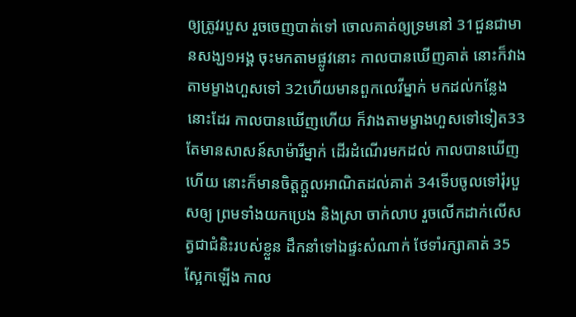ឲ្យត្រូវរបួស រួចចេញបាត់ទៅ ចោលគាត់ឲ្យទ្រមនៅ 31ជួនជាមានសង្ឃ១អង្គ ចុះមកតាមផ្លូវនោះ កាលបានឃើញគាត់ នោះក៏វាងតាមម្ខាងហួសទៅ 32ហើយមានពួកលេវីម្នាក់ មកដល់កន្លែងនោះដែរ កាលបានឃើញហើយ ក៏វាងតាមម្ខាងហួសទៅទៀត33តែមានសាសន៍សាម៉ារីម្នាក់ ដើរដំណើរមកដល់ កាលបានឃើញហើយ នោះក៏មានចិត្តក្តួលអាណិតដល់គាត់ 34ទើបចូលទៅរុំរបួសឲ្យ ព្រមទាំងយកប្រេង និងស្រា ចាក់លាប រួចលើកដាក់លើសត្វជាជំនិះរបស់ខ្លួន ដឹក‌នាំទៅឯផ្ទះសំណាក់ ថែ‌ទាំរក្សាគាត់ 35ស្អែកឡើង កាល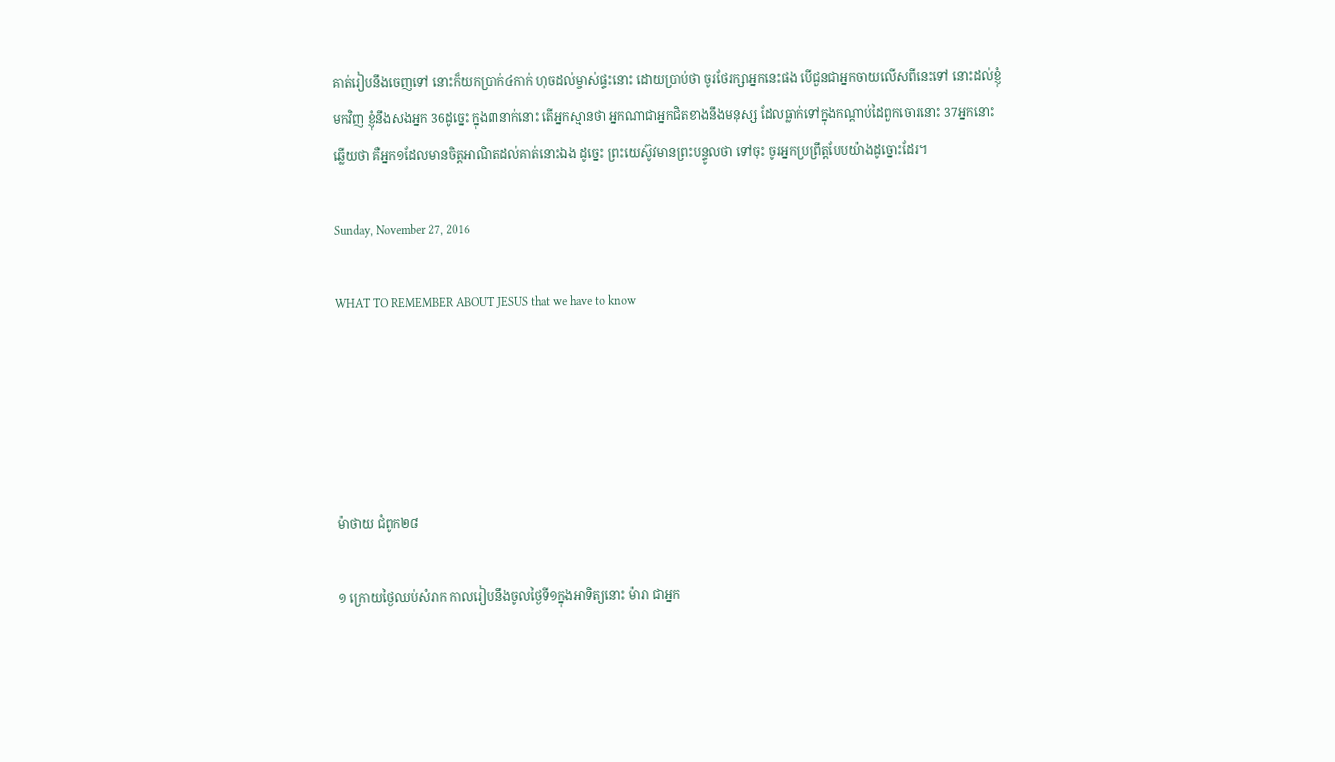គាត់រៀបនឹងចេញទៅ នោះក៏យកប្រាក់៤កាក់ ហុចដល់ម្ចាស់ផ្ទះនោះ ដោយប្រាប់ថា ចូរថែរក្សាអ្នកនេះផង បើជួនជាអ្នកចាយលើសពីនេះទៅ នោះដល់ខ្ញុំមកវិញ ខ្ញុំនឹងសងអ្នក 36ដូច្នេះ ក្នុង៣នាក់នោះ តើអ្នកស្មានថា អ្នកណាជាអ្នកជិតខាងនឹងមនុស្ស ដែលធ្លាក់ទៅក្នុងកណ្តាប់ដៃពួកចោរនោះ 37អ្នកនោះឆ្លើយថា គឺអ្នក១ដែលមានចិត្តអាណិតដល់គាត់នោះឯង ដូច្នេះ ព្រះ‌យេស៊ូវមានព្រះ‌បន្ទូលថា ទៅចុះ ចូរអ្នកប្រព្រឹត្តបែបយ៉ាងដូច្នោះដែរ។

Sunday, November 27, 2016

WHAT TO REMEMBER ABOUT JESUS that we have to know





ម៉ាថាយ ជំពូក២៨

១ ក្រោយថ្ងៃឈប់សំរាក កាលរៀបនឹងចូលថ្ងៃទី១ក្នុងអាទិត្យនោះ ម៉ារា ជាអ្នក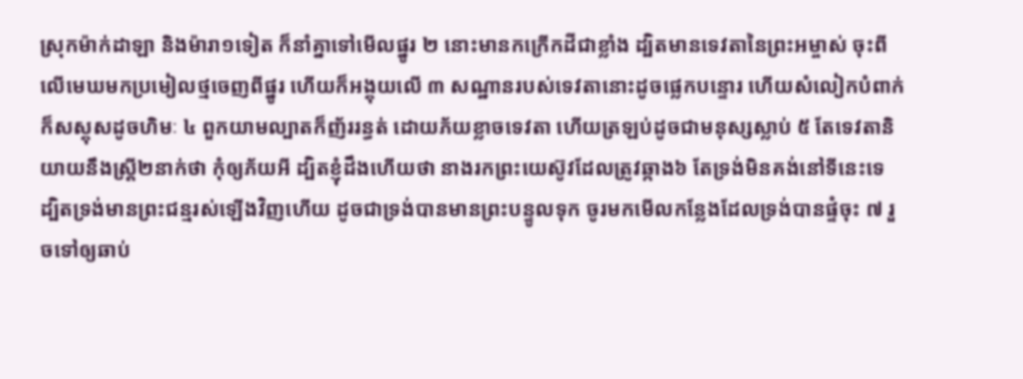ស្រុកម៉ាក់ដាឡា និងម៉ារា១ទៀត ក៏នាំគ្នាទៅមើលផ្នូរ ២ នោះមានកក្រើកដីជាខ្លាំង ដ្បិតមានទេវតានៃព្រះអម្ចាស់ ចុះពីលើមេឃមកប្រមៀលថ្មចេញពីផ្នូរ ហើយក៏អង្គុយលើ ៣ សណ្ឋានរបស់ទេវតានោះដូចផ្លេកបន្ទោរ ហើយសំលៀកបំពាក់ក៏សស្គុសដូចហិមៈ ៤ ពួកយាមល្បាតក៏ញ័ររន្ធត់ ដោយភ័យខ្លាចទេវតា ហើយត្រឡប់ដូចជាមនុស្សស្លាប់ ៥ តែទេវតានិយាយនឹងស្ត្រី២នាក់ថា កុំឲ្យភ័យអី ដ្បិតខ្ញុំដឹងហើយថា នាងរកព្រះយេស៊ូវដែលត្រូវឆ្កាង៦ តែទ្រង់មិនគង់នៅទីនេះទេ ដ្បិតទ្រង់មានព្រះជន្មរស់ឡើងវិញហើយ ដូចជាទ្រង់បានមានព្រះបន្ទូលទុក ចូរមកមើលកន្លែងដែលទ្រង់បានផ្ទំចុះ ៧ រួចទៅឲ្យឆាប់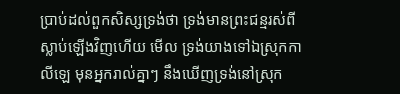ប្រាប់ដល់ពួកសិស្សទ្រង់ថា ទ្រង់មានព្រះជន្មរស់ពីស្លាប់ឡើងវិញហើយ មើល ទ្រង់យាងទៅឯស្រុកកាលីឡេ មុនអ្នករាល់គ្នាៗ នឹងឃើញទ្រង់នៅស្រុក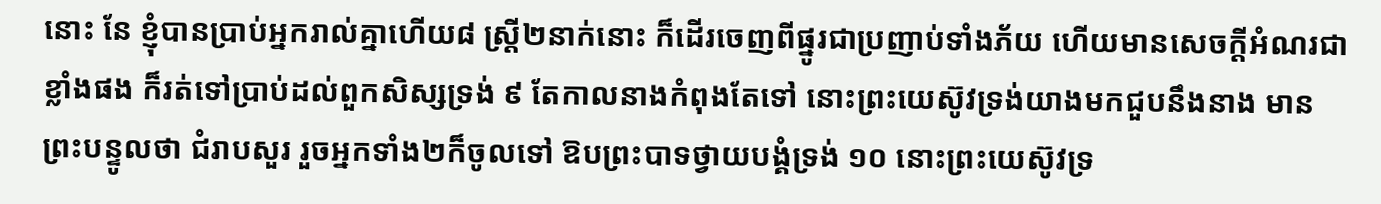នោះ នែ ខ្ញុំបានប្រាប់អ្នករាល់គ្នាហើយ៨ ស្ត្រី២នាក់នោះ ក៏ដើរចេញពីផ្នូរជាប្រញាប់ទាំងភ័យ ហើយមានសេចក្តីអំណរជាខ្លាំងផង ក៏រត់ទៅប្រាប់ដល់ពួកសិស្សទ្រង់ ៩ តែកាលនាងកំពុងតែទៅ នោះព្រះយេស៊ូវទ្រង់យាងមកជួបនឹងនាង មានព្រះបន្ទូលថា ជំរាបសួរ រួចអ្នកទាំង២ក៏ចូលទៅ ឱបព្រះបាទថ្វាយបង្គំទ្រង់ ១០ នោះព្រះយេស៊ូវទ្រ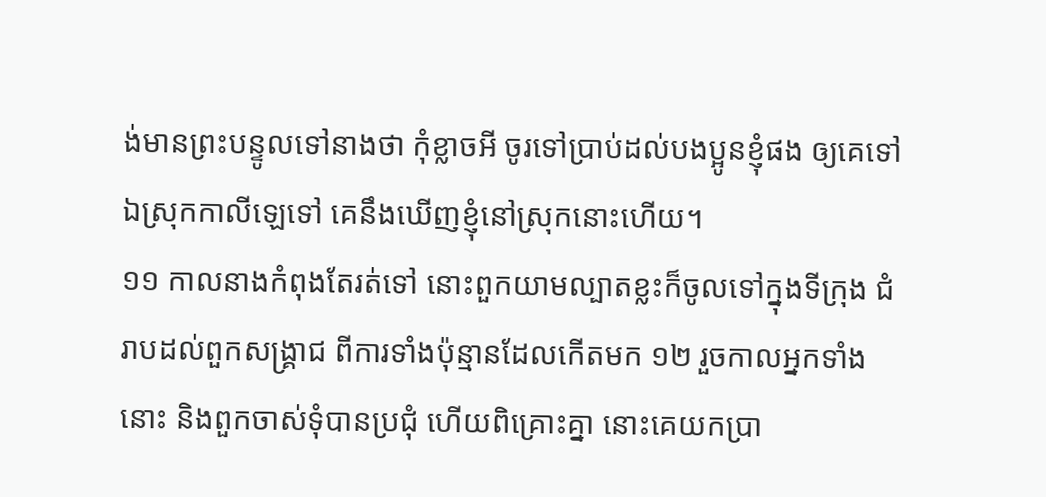ង់មានព្រះបន្ទូលទៅនាងថា កុំខ្លាចអី ចូរទៅប្រាប់ដល់បងប្អូនខ្ញុំផង ឲ្យគេទៅឯស្រុកកាលីឡេទៅ គេនឹងឃើញខ្ញុំនៅស្រុកនោះហើយ។
១១ កាលនាងកំពុងតែរត់ទៅ នោះពួកយាមល្បាតខ្លះក៏ចូលទៅក្នុងទីក្រុង ជំរាបដល់ពួកសង្គ្រាជ ពីការទាំងប៉ុន្មានដែលកើតមក ១២ រួចកាលអ្នកទាំងនោះ និងពួកចាស់ទុំបានប្រជុំ ហើយពិគ្រោះគ្នា នោះគេយកប្រា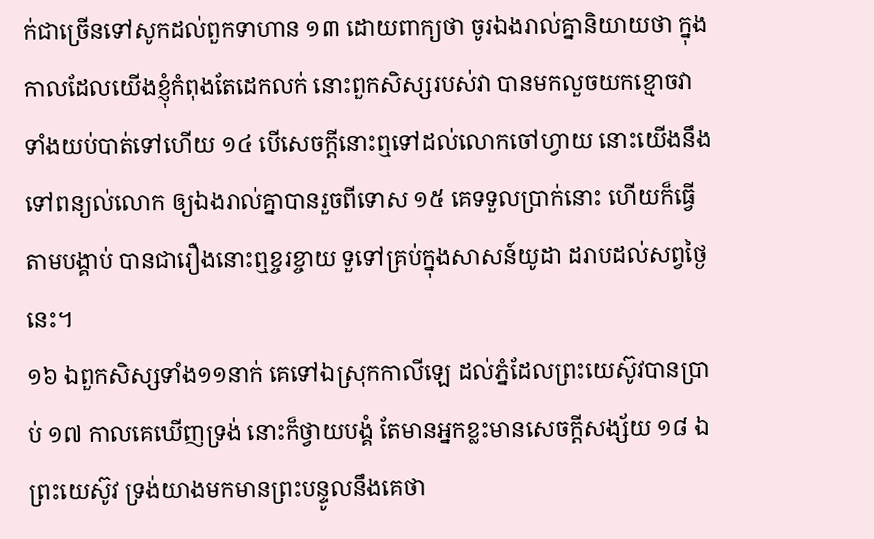ក់ជាច្រើនទៅសូកដល់ពួកទាហាន ១៣ ដោយពាក្យថា ចូរឯងរាល់គ្នានិយាយថា ក្នុងកាលដែលយើងខ្ញុំកំពុងតែដេកលក់ នោះពួកសិស្សរបស់វា បានមកលួចយកខ្មោចវា ទាំងយប់បាត់ទៅហើយ ១៤ បើសេចក្តីនោះឮទៅដល់លោកចៅហ្វាយ នោះយើងនឹងទៅពន្យល់លោក ឲ្យឯងរាល់គ្នាបានរួចពីទោស ១៥ គេទទួលប្រាក់នោះ ហើយក៏ធ្វើតាមបង្គាប់ បានជារឿងនោះឮខ្ចរខ្ចាយ ទួទៅគ្រប់ក្នុងសាសន៍យូដា ដរាបដល់សព្វថ្ងៃនេះ។
១៦ ឯពួកសិស្សទាំង១១នាក់ គេទៅឯស្រុកកាលីឡេ ដល់ភ្នំដែលព្រះយេស៊ូវបានប្រាប់ ១៧ កាលគេឃើញទ្រង់ នោះក៏ថ្វាយបង្គំ តែមានអ្នកខ្លះមានសេចក្តីសង្ស័យ ១៨ ឯព្រះយេស៊ូវ ទ្រង់យាងមកមានព្រះបន្ទូលនឹងគេថា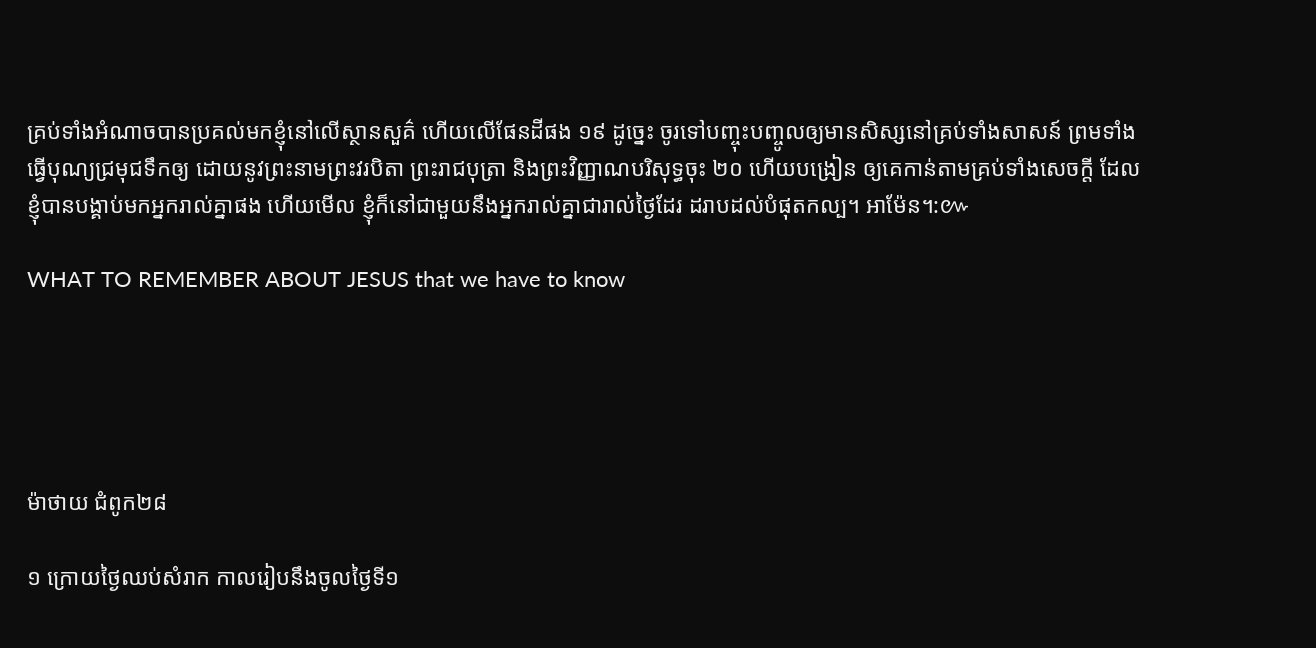គ្រប់ទាំងអំណាចបានប្រគល់មកខ្ញុំនៅលើស្ថានសួគ៌ ហើយលើផែនដីផង ១៩ ដូច្នេះ ចូរទៅបញ្ចុះបញ្ចូលឲ្យមានសិស្សនៅគ្រប់ទាំងសាសន៍ ព្រមទាំងធ្វើបុណ្យជ្រមុជទឹកឲ្យ ដោយនូវព្រះនាមព្រះវរបិតា ព្រះរាជបុត្រា និងព្រះវិញ្ញាណបរិសុទ្ធចុះ ២០ ហើយបង្រៀន ឲ្យគេកាន់តាមគ្រប់ទាំងសេចក្តី ដែលខ្ញុំបានបង្គាប់មកអ្នករាល់គ្នាផង ហើយមើល ខ្ញុំក៏នៅជាមួយនឹងអ្នករាល់គ្នាជារាល់ថ្ងៃដែរ ដរាបដល់បំផុតកល្ប។ អាម៉ែន។:៚

WHAT TO REMEMBER ABOUT JESUS that we have to know





ម៉ាថាយ ជំពូក២៨

១ ក្រោយថ្ងៃឈប់សំរាក កាលរៀបនឹងចូលថ្ងៃទី១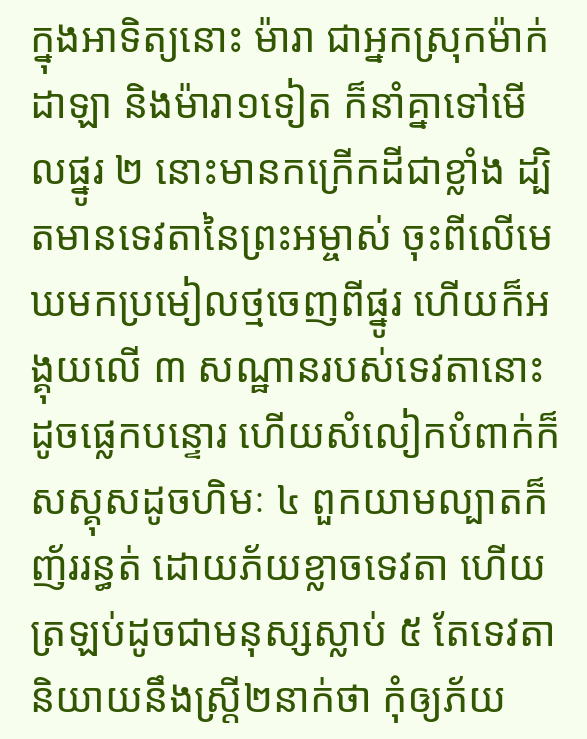ក្នុងអាទិត្យនោះ ម៉ារា ជាអ្នកស្រុកម៉ាក់ដាឡា និងម៉ារា១ទៀត ក៏នាំគ្នាទៅមើលផ្នូរ ២ នោះមានកក្រើកដីជាខ្លាំង ដ្បិតមានទេវតានៃព្រះអម្ចាស់ ចុះពីលើមេឃមកប្រមៀលថ្មចេញពីផ្នូរ ហើយក៏អង្គុយលើ ៣ សណ្ឋានរបស់ទេវតានោះដូចផ្លេកបន្ទោរ ហើយសំលៀកបំពាក់ក៏សស្គុសដូចហិមៈ ៤ ពួកយាមល្បាតក៏ញ័ររន្ធត់ ដោយភ័យខ្លាចទេវតា ហើយត្រឡប់ដូចជាមនុស្សស្លាប់ ៥ តែទេវតានិយាយនឹងស្ត្រី២នាក់ថា កុំឲ្យភ័យ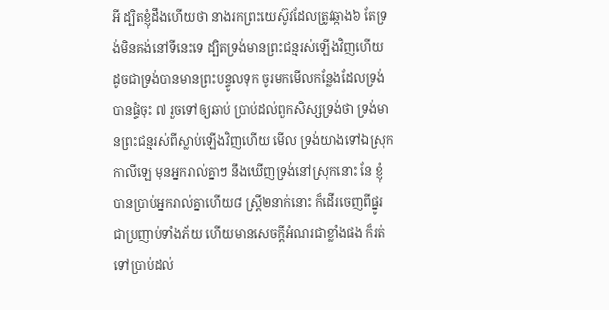អី ដ្បិតខ្ញុំដឹងហើយថា នាងរកព្រះយេស៊ូវដែលត្រូវឆ្កាង៦ តែទ្រង់មិនគង់នៅទីនេះទេ ដ្បិតទ្រង់មានព្រះជន្មរស់ឡើងវិញហើយ ដូចជាទ្រង់បានមានព្រះបន្ទូលទុក ចូរមកមើលកន្លែងដែលទ្រង់បានផ្ទំចុះ ៧ រួចទៅឲ្យឆាប់ ប្រាប់ដល់ពួកសិស្សទ្រង់ថា ទ្រង់មានព្រះជន្មរស់ពីស្លាប់ឡើងវិញហើយ មើល ទ្រង់យាងទៅឯស្រុកកាលីឡេ មុនអ្នករាល់គ្នាៗ នឹងឃើញទ្រង់នៅស្រុកនោះ នែ ខ្ញុំបានប្រាប់អ្នករាល់គ្នាហើយ៨ ស្ត្រី២នាក់នោះ ក៏ដើរចេញពីផ្នូរជាប្រញាប់ទាំងភ័យ ហើយមានសេចក្តីអំណរជាខ្លាំងផង ក៏រត់ទៅប្រាប់ដល់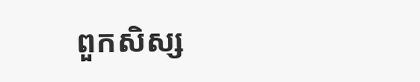ពួកសិស្ស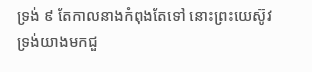ទ្រង់ ៩ តែកាលនាងកំពុងតែទៅ នោះព្រះយេស៊ូវទ្រង់យាងមកជួ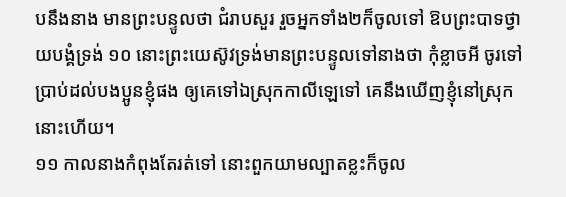បនឹងនាង មានព្រះបន្ទូលថា ជំរាបសួរ រួចអ្នកទាំង២ក៏ចូលទៅ ឱបព្រះបាទថ្វាយបង្គំទ្រង់ ១០ នោះព្រះយេស៊ូវទ្រង់មានព្រះបន្ទូលទៅនាងថា កុំខ្លាចអី ចូរទៅប្រាប់ដល់បងប្អូនខ្ញុំផង ឲ្យគេទៅឯស្រុកកាលីឡេទៅ គេនឹងឃើញខ្ញុំនៅស្រុកនោះហើយ។
១១ កាលនាងកំពុងតែរត់ទៅ នោះពួកយាមល្បាតខ្លះក៏ចូល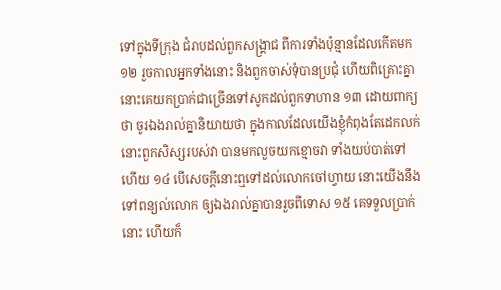ទៅក្នុងទីក្រុង ជំរាបដល់ពួកសង្គ្រាជ ពីការទាំងប៉ុន្មានដែលកើតមក ១២ រួចកាលអ្នកទាំងនោះ និងពួកចាស់ទុំបានប្រជុំ ហើយពិគ្រោះគ្នា នោះគេយកប្រាក់ជាច្រើនទៅសូកដល់ពួកទាហាន ១៣ ដោយពាក្យថា ចូរឯងរាល់គ្នានិយាយថា ក្នុងកាលដែលយើងខ្ញុំកំពុងតែដេកលក់ នោះពួកសិស្សរបស់វា បានមកលួចយកខ្មោចវា ទាំងយប់បាត់ទៅហើយ ១៤ បើសេចក្តីនោះឮទៅដល់លោកចៅហ្វាយ នោះយើងនឹងទៅពន្យល់លោក ឲ្យឯងរាល់គ្នាបានរួចពីទោស ១៥ គេទទួលប្រាក់នោះ ហើយក៏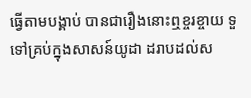ធ្វើតាមបង្គាប់ បានជារឿងនោះឮខ្ចរខ្ចាយ ទួទៅគ្រប់ក្នុងសាសន៍យូដា ដរាបដល់ស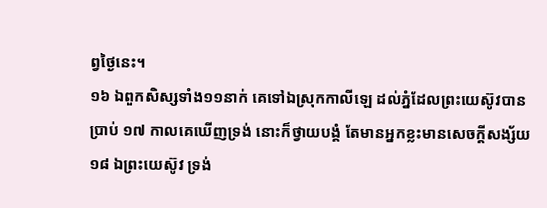ព្វថ្ងៃនេះ។
១៦ ឯពួកសិស្សទាំង១១នាក់ គេទៅឯស្រុកកាលីឡេ ដល់ភ្នំដែលព្រះយេស៊ូវបានប្រាប់ ១៧ កាលគេឃើញទ្រង់ នោះក៏ថ្វាយបង្គំ តែមានអ្នកខ្លះមានសេចក្តីសង្ស័យ ១៨ ឯព្រះយេស៊ូវ ទ្រង់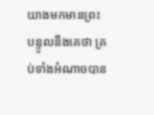យាងមកមានព្រះបន្ទូលនឹងគេថា គ្រប់ទាំងអំណាចបាន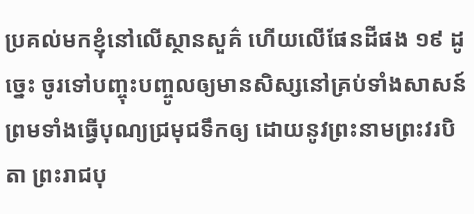ប្រគល់មកខ្ញុំនៅលើស្ថានសួគ៌ ហើយលើផែនដីផង ១៩ ដូច្នេះ ចូរទៅបញ្ចុះបញ្ចូលឲ្យមានសិស្សនៅគ្រប់ទាំងសាសន៍ ព្រមទាំងធ្វើបុណ្យជ្រមុជទឹកឲ្យ ដោយនូវព្រះនាមព្រះវរបិតា ព្រះរាជបុ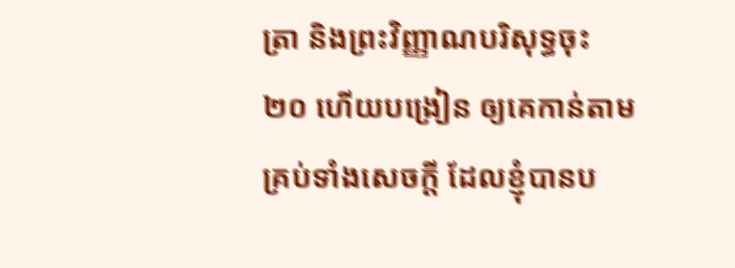ត្រា និងព្រះវិញ្ញាណបរិសុទ្ធចុះ ២០ ហើយបង្រៀន ឲ្យគេកាន់តាមគ្រប់ទាំងសេចក្តី ដែលខ្ញុំបានប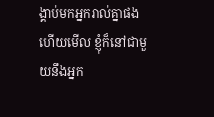ង្គាប់មកអ្នករាល់គ្នាផង ហើយមើល ខ្ញុំក៏នៅជាមួយនឹងអ្នក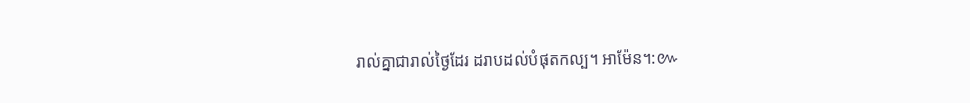រាល់គ្នាជារាល់ថ្ងៃដែរ ដរាបដល់បំផុតកល្ប។ អាម៉ែន។:៚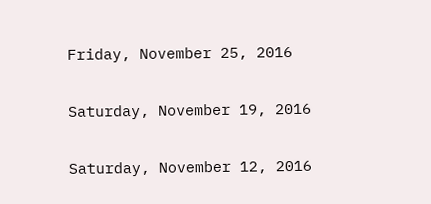Friday, November 25, 2016

Saturday, November 19, 2016

Saturday, November 12, 2016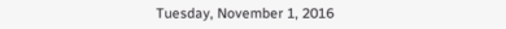Tuesday, November 1, 2016